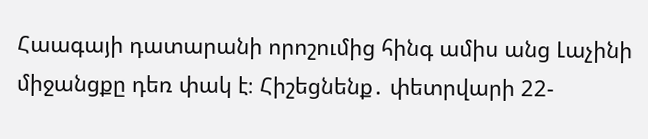Հաագայի դատարանի որոշումից հինգ ամիս անց Լաչինի միջանցքը դեռ փակ է։ Հիշեցնենք․ փետրվարի 22-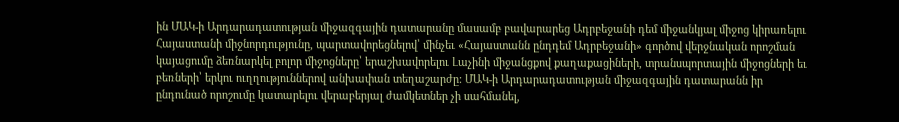ին ՄԱԿ-ի Արդարադատության միջազգային դատարանը մասամբ բավարարեց Ադրբեջանի դեմ միջանկյալ միջոց կիրառելու Հայաստանի միջնորդությունը, պարտավորեցնելով՝ մինչեւ «Հայաստանն ընդդեմ Ադրբեջանի» գործով վերջնական որոշման կայացումը ձեռնարկել բոլոր միջոցները՝ երաշխավորելու Լաչինի միջանցքով քաղաքացիների, տրանսպորտային միջոցների եւ բեռների՝ երկու ուղղություններով անխափան տեղաշարժը: ՄԱԿ-ի Արդարադատության միջազգային դատարանն իր ընդունած որոշումը կատարելու վերաբերյալ ժամկետներ չի սահմանել,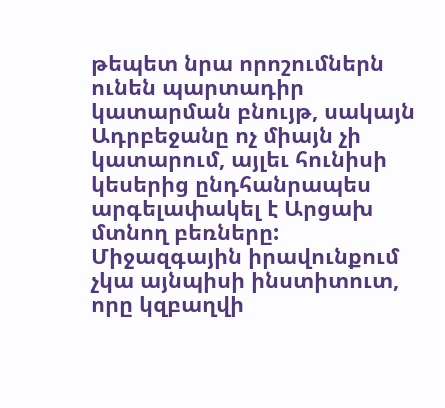թեպետ նրա որոշումներն ունեն պարտադիր կատարման բնույթ, սակայն Ադրբեջանը ոչ միայն չի կատարում, այլեւ հունիսի կեսերից ընդհանրապես արգելափակել է Արցախ մտնող բեռները: Միջազգային իրավունքում չկա այնպիսի ինստիտուտ, որը կզբաղվի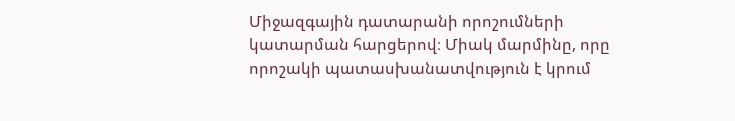Միջազգային դատարանի որոշումների կատարման հարցերով։ Միակ մարմինը, որը որոշակի պատասխանատվություն է կրում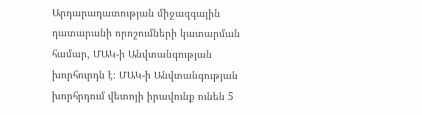Արդարադատության միջազգային դատարանի որոշումների կատարման համար, ՄԱԿ-ի Անվտանգության խորհուրդն է։ ՄԱԿ-ի Անվտանգության խորհրդում վետոյի իրավունք ունեն 5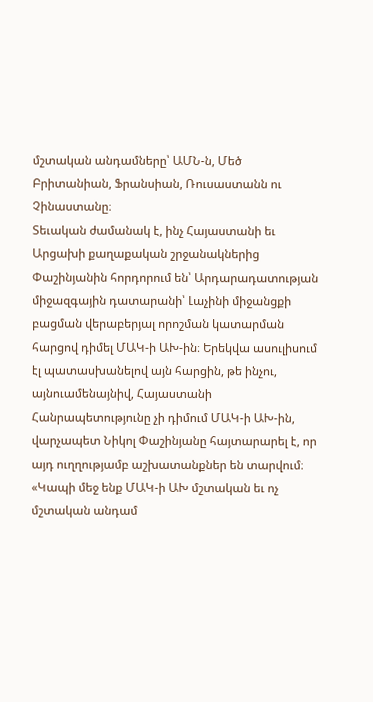մշտական անդամները՝ ԱՄՆ-ն, Մեծ Բրիտանիան, Ֆրանսիան, Ռուսաստանն ու Չինաստանը։
Տեւական ժամանակ է, ինչ Հայաստանի եւ Արցախի քաղաքական շրջանակներից Փաշինյանին հորդորում են՝ Արդարադատության միջազգային դատարանի՝ Լաչինի միջանցքի բացման վերաբերյալ որոշման կատարման հարցով դիմել ՄԱԿ-ի ԱԽ-ին։ Երեկվա ասուլիսում էլ պատասխանելով այն հարցին, թե ինչու, այնուամենայնիվ, Հայաստանի Հանրապետությունը չի դիմում ՄԱԿ-ի ԱԽ-ին, վարչապետ Նիկոլ Փաշինյանը հայտարարել է, որ այդ ուղղությամբ աշխատանքներ են տարվում։ «Կապի մեջ ենք ՄԱԿ-ի ԱԽ մշտական եւ ոչ մշտական անդամ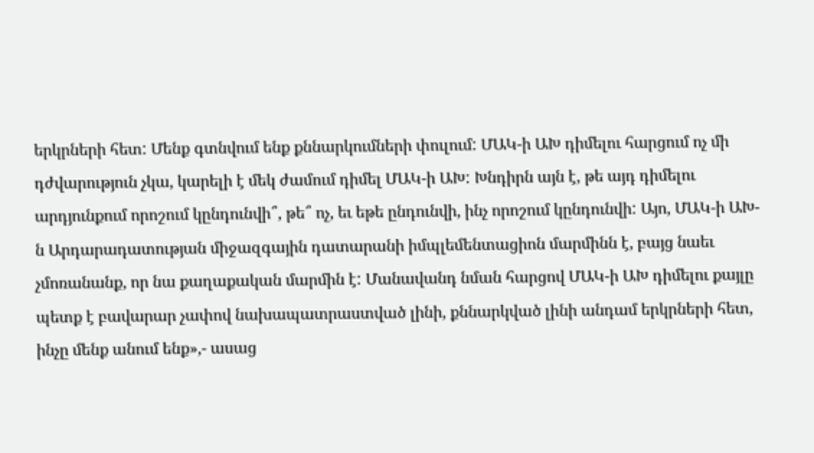երկրների հետ: Մենք գտնվում ենք քննարկումների փուլում: ՄԱԿ-ի ԱԽ դիմելու հարցում ոչ մի դժվարություն չկա, կարելի է մեկ ժամում դիմել ՄԱԿ-ի ԱԽ: Խնդիրն այն է, թե այդ դիմելու արդյունքում որոշում կընդունվի՞, թե՞ ոչ, եւ եթե ընդունվի, ինչ որոշում կընդունվի: Այո, ՄԱԿ-ի ԱԽ-ն Արդարադատության միջազգային դատարանի իմպլեմենտացիոն մարմինն է, բայց նաեւ չմոռանանք, որ նա քաղաքական մարմին է: Մանավանդ նման հարցով ՄԱԿ-ի ԱԽ դիմելու քայլը պետք է բավարար չափով նախապատրաստված լինի, քննարկված լինի անդամ երկրների հետ, ինչը մենք անում ենք»,- ասաց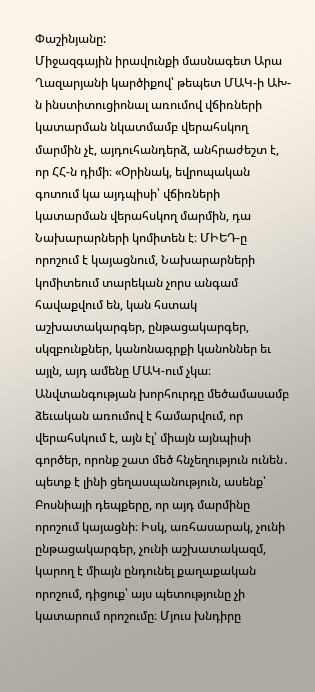Փաշինյանը:
Միջազգային իրավունքի մասնագետ Արա Ղազարյանի կարծիքով՝ թեպետ ՄԱԿ-ի ԱԽ-ն ինստիտուցիոնալ առումով վճիռների կատարման նկատմամբ վերահսկող մարմին չէ, այդուհանդերձ, անհրաժեշտ է, որ ՀՀ-ն դիմի։ «Օրինակ, եվրոպական գոտում կա այդպիսի՝ վճիռների կատարման վերահսկող մարմին, դա Նախարարների կոմիտեն է։ ՄԻԵԴ-ը որոշում է կայացնում, Նախարարների կոմիտեում տարեկան չորս անգամ հավաքվում են, կան հստակ աշխատակարգեր, ընթացակարգեր, սկզբունքներ, կանոնագրքի կանոններ եւ այլն, այդ ամենը ՄԱԿ-ում չկա։ Անվտանգության խորհուրդը մեծամասամբ ձեւական առումով է համարվում, որ վերահսկում է, այն էլ՝ միայն այնպիսի գործեր, որոնք շատ մեծ հնչեղություն ունեն․ պետք է լինի ցեղասպանություն, ասենք՝ Բոսնիայի դեպքերը, որ այդ մարմինը որոշում կայացնի։ Իսկ, առհասարակ, չունի ընթացակարգեր, չունի աշխատակազմ, կարող է միայն ընդունել քաղաքական որոշում, դիցուք՝ այս պետությունը չի կատարում որոշումը։ Մյուս խնդիրը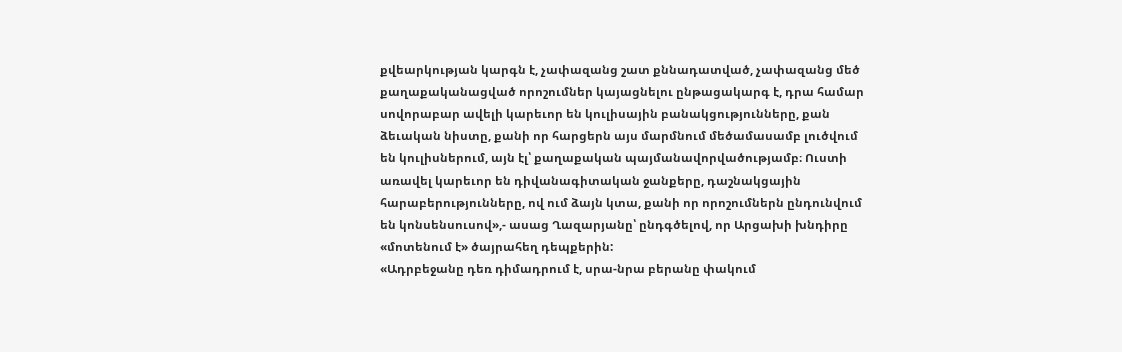քվեարկության կարգն է, չափազանց շատ քննադատված, չափազանց մեծ քաղաքականացված որոշումներ կայացնելու ընթացակարգ է, դրա համար սովորաբար ավելի կարեւոր են կուլիսային բանակցությունները, քան ձեւական նիստը, քանի որ հարցերն այս մարմնում մեծամասամբ լուծվում են կուլիսներում, այն էլ՝ քաղաքական պայմանավորվածությամբ։ Ուստի առավել կարեւոր են դիվանագիտական ջանքերը, դաշնակցային հարաբերությունները, ով ում ձայն կտա, քանի որ որոշումներն ընդունվում են կոնսենսուսով»,- ասաց Ղազարյանը՝ ընդգծելով, որ Արցախի խնդիրը «մոտենում է» ծայրահեղ դեպքերին:
«Ադրբեջանը դեռ դիմադրում է, սրա-նրա բերանը փակում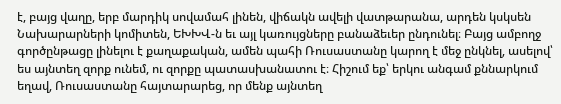է, բայց վաղը, երբ մարդիկ սովամահ լինեն, վիճակն ավելի վատթարանա, արդեն կսկսեն Նախարարների կոմիտեն, ԵԽԽՎ-ն եւ այլ կառույցները բանաձեւեր ընդունել։ Բայց ամբողջ գործընթացը լինելու է քաղաքական, ամեն պահի Ռուսաստանը կարող է մեջ ընկնել, ասելով՝ ես այնտեղ զորք ունեմ, ու զորքը պատասխանատու է։ Հիշում եք՝ երկու անգամ քննարկում եղավ, Ռուսաստանը հայտարարեց, որ մենք այնտեղ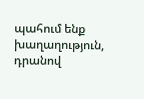պահում ենք խաղաղություն, դրանով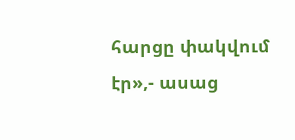հարցը փակվում էր»,- ասաց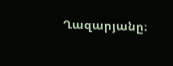Ղազարյանը։